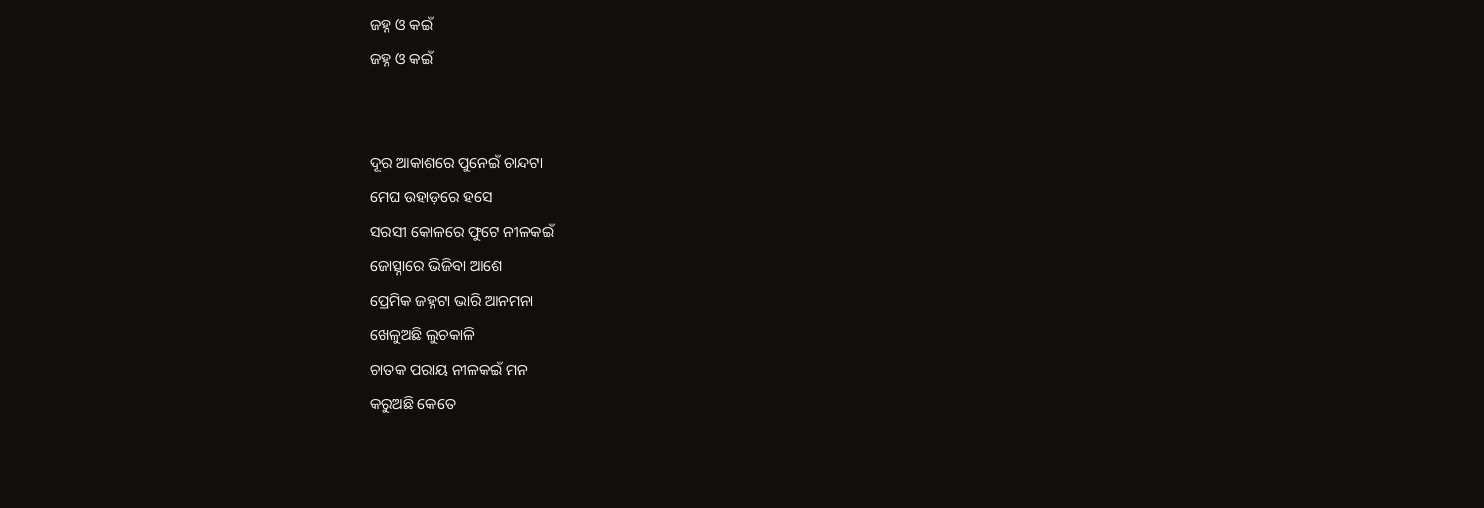ଜହ୍ନ ଓ କଇଁ
ଜହ୍ନ ଓ କଇଁ


ଦୂର ଆକାଶରେ ପୁନେଇଁ ଚାନ୍ଦଟା
ମେଘ ଉହାଡ଼ରେ ହସେ
ସରସୀ କୋଳରେ ଫୁଟେ ନୀଳକଇଁ
ଜୋତ୍ସ୍ନାରେ ଭିଜିବା ଆଶେ
ପ୍ରେମିକ ଜହ୍ନଟା ଭାରି ଆନମନା
ଖେଳୁଅଛି ଲୁଚକାଳି
ଚାତକ ପରାୟ ନୀଳକଇଁ ମନ
କରୁଅଛି କେତେ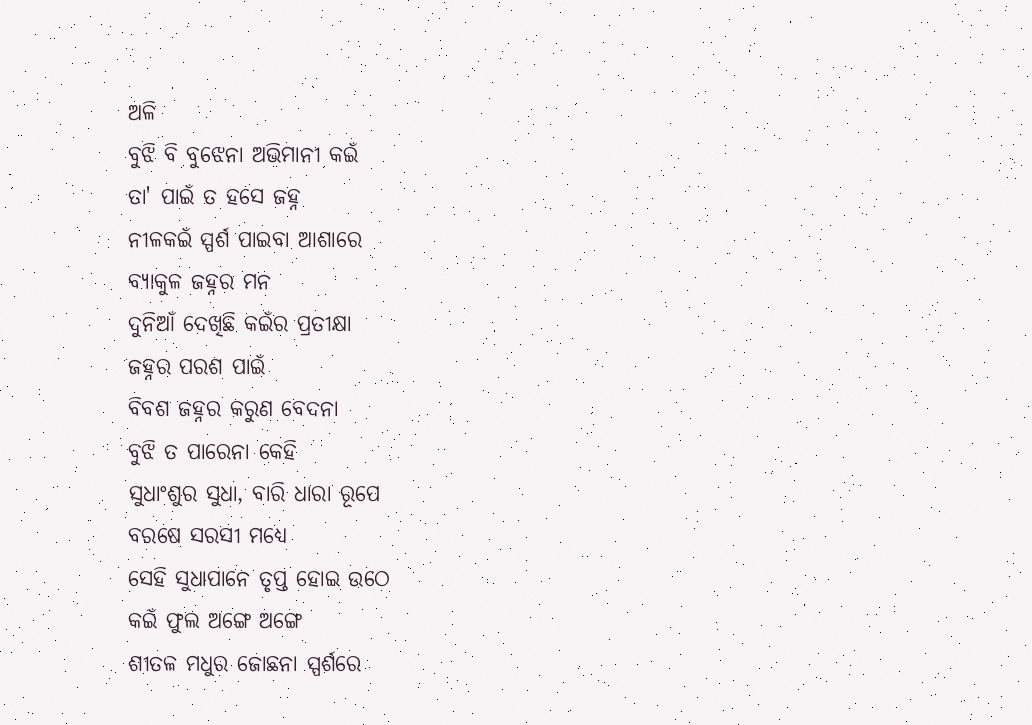ଅଳି
ବୁଝି ବି ବୁଝେନା ଅଭିମାନୀ କଇଁ
ତା' ପାଇଁ ତ ହସେ ଜହ୍ନ
ନୀଳକଇଁ ସ୍ପର୍ଶ ପାଇବା ଆଶାରେ
ବ୍ୟାକୁଳ ଜହ୍ନର ମନ
ଦୁନିଆଁ ଦେଖିଛି କଇଁର ପ୍ରତୀକ୍ଷା
ଜହ୍ନର ପରଶ ପାଇଁ
ବିବଶ ଜହ୍ନର କରୁଣ ବେଦନା
ବୁଝି ତ ପାରେନା କେହି
ସୁଧାଂଶୁର ସୁଧା, ବାରି ଧାରା ରୂପେ
ବରଷେ ସରସୀ ମଧ୍ୟେ
ସେହି ସୁଧାପାନେ ତୃପ୍ତ ହୋଇ ଉଠେ
କଇଁ ଫୁଲ ଅଙ୍ଗେ ଅଙ୍ଗେ
ଶୀତଳ ମଧୁର ଜୋଛନା ସ୍ପର୍ଶରେ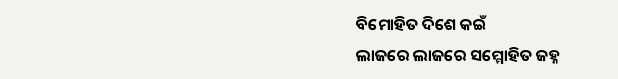ବିମୋହିତ ଦିଶେ କଇଁ
ଲାଜରେ ଲାଜରେ ସମ୍ମୋହିତ ଜହ୍ନ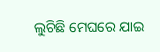ଲୁଚିଛି ମେଘରେ ଯାଇ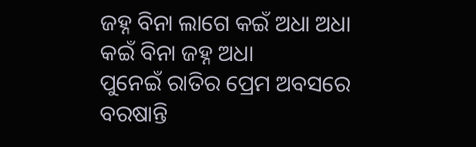ଜହ୍ନ ବିନା ଲାଗେ କଇଁ ଅଧା ଅଧା
କଇଁ ବିନା ଜହ୍ନ ଅଧା
ପୁନେଇଁ ରାତିର ପ୍ରେମ ଅବସରେ
ବରଷାନ୍ତି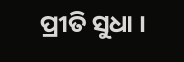ପ୍ରୀତି ସୁଧା ।